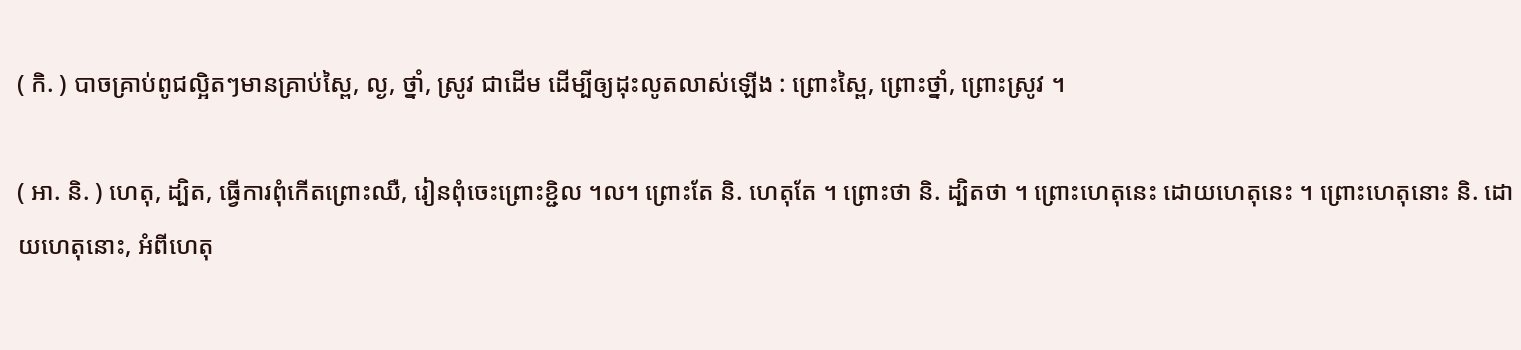( កិ. ) បាចគ្រាប់ពូជល្អិតៗមានគ្រាប់ស្ពៃ, ល្ង, ថ្នាំ, ស្រូវ ជាដើម ដើម្បីឲ្យដុះលូតលាស់ឡើង : ព្រោះស្ពៃ, ព្រោះថ្នាំ, ព្រោះស្រូវ ។

( អា. និ. ) ហេតុ, ដ្បិត, ធ្វើការពុំកើតព្រោះឈឺ, រៀនពុំចេះព្រោះខ្ជិល ។ល។ ព្រោះតែ និ. ហេតុតែ ។ ព្រោះថា និ. ដ្បិតថា ។ ព្រោះហេតុនេះ ដោយហេតុនេះ ។ ព្រោះហេតុនោះ និ. ដោយហេតុនោះ, អំពីហេតុ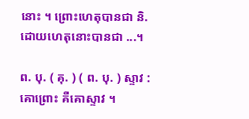នោះ ។ ព្រោះហេតុបានជា និ. ដោយហេតុនោះបានជា ...។

ព. បុ. ( គុ. ) ( ព. បុ. ) ស្ទាវ : គោព្រោះ គឺគោស្ទាវ ។